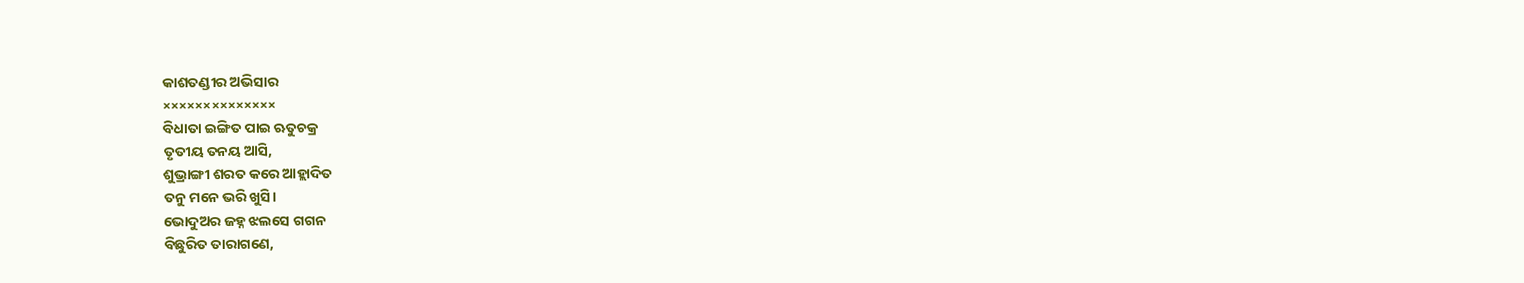କାଶତଣ୍ଡୀର ଅଭିସାର
××××××××××××××
ବିଧାତା ଇଙ୍ଗିତ ପାଇ ଋତୁଚକ୍ର
ତୃତୀୟ ତନୟ ଆସି,
ଶୁଭ୍ରାଙ୍ଗୀ ଶରତ କରେ ଆହ୍ଲାଦିତ
ତନୁ ମନେ ଭରି ଖୁସି।
ଭୋଦୁଅର ଜହ୍ନ ଝଲସେ ଗଗନ
ବିଛୁରିତ ତାରାଗଣେ,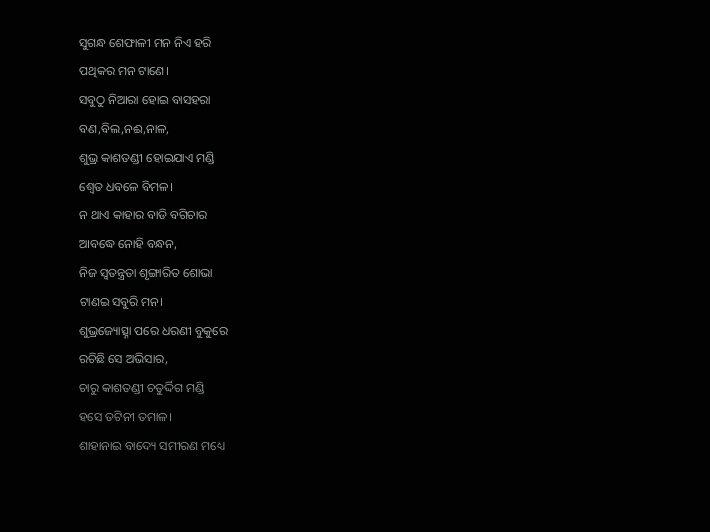ସୁଗନ୍ଧ ଶେଫାଳୀ ମନ ନିଏ ହରି
ପଥିକର ମନ ଟାଣେ।
ସବୁଠୁ ନିଆରା ହୋଇ ବାସହରା
ବଣ,ବିଲ,ନଈ,ନାଳ,
ଶୁଭ୍ର କାଶତଣ୍ଡୀ ହୋଇଯାଏ ମଣ୍ଡି
ଶ୍ୱେତ ଧବଳେ ବିମଳ।
ନ ଥାଏ କାହାର ବାଡି ବଗିଚାର
ଆବଦ୍ଧେ ନୋହି ବନ୍ଧନ,
ନିଜ ସ୍ୱତନ୍ତ୍ରତା ଶୃଙ୍ଗାରିତ ଶୋଭା
ଟାଣଇ ସବୁରି ମନ।
ଶୁଭ୍ରଜ୍ୟୋତ୍ସ୍ନା ପରେ ଧରଣୀ ବୁକୁରେ
ରଚିଛି ସେ ଅଭିସାର,
ଚାରୁ କାଶତଣ୍ଡୀ ଚତୁର୍ଦ୍ଦିଗ ମଣ୍ଡି
ହସେ ତଟିନୀ ତମାଳ।
ଶାହାନାଇ ବାଦ୍ୟେ ସମୀରଣ ମଧ୍ୟେ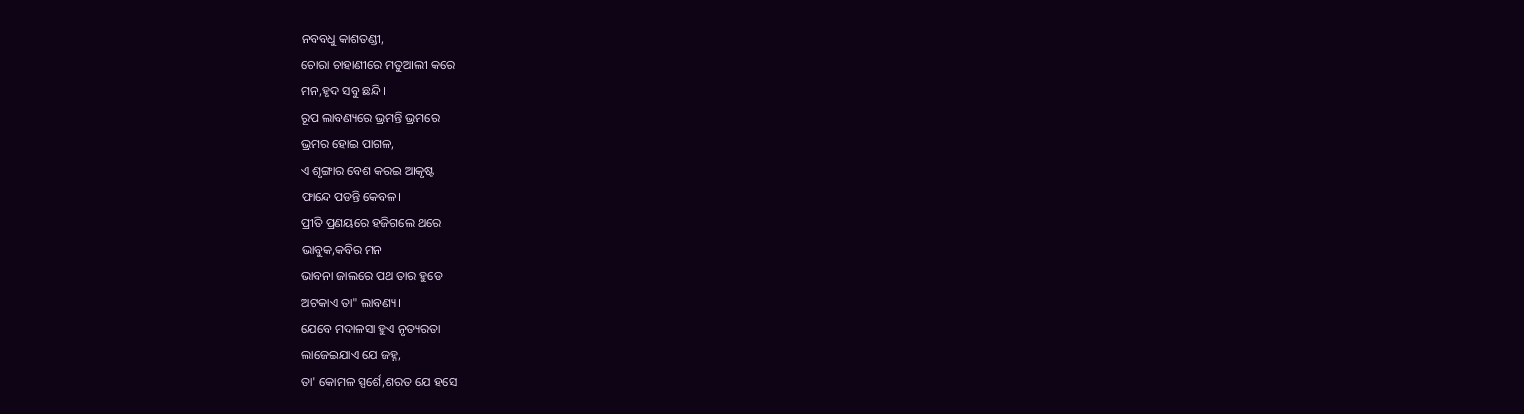ନବବଧୁ କାଶତଣ୍ଡୀ,
ଚୋରା ଚାହାଣୀରେ ମତୁଆଲୀ କରେ
ମନ,ହୃଦ ସବୁ ଛନ୍ଦି।
ରୂପ ଲାବଣ୍ୟରେ ଭ୍ରମନ୍ତି ଭ୍ରମରେ
ଭ୍ରମର ହୋଇ ପାଗଳ,
ଏ ଶୃଙ୍ଗାର ବେଶ କରଇ ଆକୃଷ୍ଟ
ଫାନ୍ଦେ ପଡନ୍ତି କେବଳ।
ପ୍ରୀତି ପ୍ରଣୟରେ ହଜିଗଲେ ଥରେ
ଭାବୁକ,କବିର ମନ
ଭାବନା ଜାଲରେ ପଥ ତାର ହୁଡେ
ଅଟକାଏ ତା" ଲାବଣ୍ୟ।
ଯେବେ ମଦାଳସା ହୁଏ ନୃତ୍ୟରତା
ଲାଜେଇଯାଏ ଯେ ଜହ୍ନ,
ତା' କୋମଳ ସ୍ପର୍ଶେ,ଶରତ ଯେ ହସେ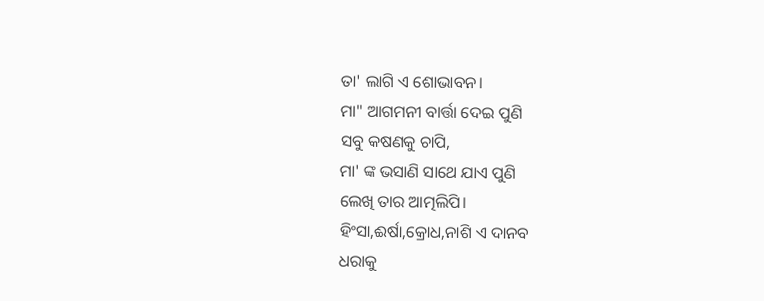ତା' ଲାଗି ଏ ଶୋଭାବନ।
ମା" ଆଗମନୀ ବାର୍ତ୍ତା ଦେଇ ପୁଣି
ସବୁ କଷଣକୁ ଚାପି,
ମା' ଙ୍କ ଭସାଣି ସାଥେ ଯାଏ ପୁଣି
ଲେଖି ତାର ଆତ୍ମଲିପି।
ହିଂସା,ଈର୍ଷା,କ୍ରୋଧ,ନାଶି ଏ ଦାନବ
ଧରାକୁ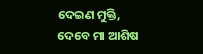ଦେଇଣ ମୁକ୍ତି,
ଦେବେ ମା ଆଶିଷ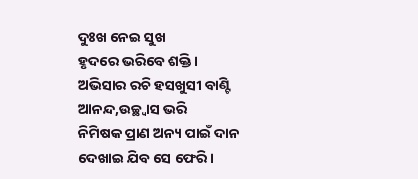ଦୁଃଖ ନେଇ ସୁଖ
ହୃଦରେ ଭରିବେ ଶକ୍ତି।
ଅଭିସାର ରଚି ହସଖୁସୀ ବାଣ୍ଟି
ଆନନ୍ଦ,ଉଚ୍ଛ୍ୱାସ ଭରି
ନିମିଷକ ପ୍ରାଣ ଅନ୍ୟ ପାଇଁ ଦାନ
ଦେଖାଇ ଯିବ ସେ ଫେରି।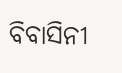ବିବାସିନୀ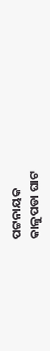ପଟ୍ଟନାୟକ
କାଳୁପଡା ଘାଟ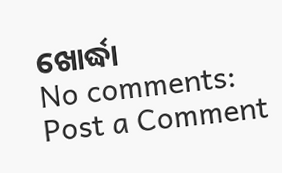ଖୋର୍ଦ୍ଧା
No comments:
Post a Comment